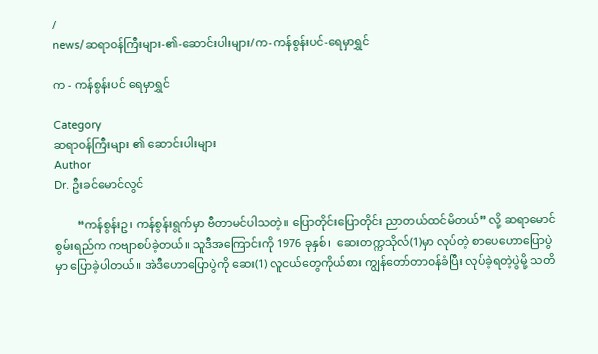/
news/ဆရာ၀န်ကြီးများ-၏-ဆောင်းပါးများ/က-ကန်စွန်းပင်-ရေမှာရွှင်

က - ကန်စွန်းပင် ရေမှာရွှင်

Category
ဆရာ၀န်ကြီးများ ၏ ဆောင်းပါးများ
Author
Dr. ဦးခင်မောင်လွင်

        “ကန်စွန်းဥ၊ ကန်စွန်းရွက်မှာ ဗီတာမင်ပါသတဲ့။ ပြောတိုင်းပြောတိုင်း ညာတယ်ထင်မိတယ်” လို့ ဆရာမောင်စွမ်းရည်က ကဗျာစပ်ခဲ့တယ်။ သူဒီအကြောင်းကို 1976 ခုနှစ်၊  ဆေးတက္ကသိုလ်(1)မှာ လုပ်တဲ့ စာပေဟောပြောပွဲမှာ ပြောခဲ့ပါတယ်။ အဲဒီဟောပြောပွဲကို ဆေး(1) လူငယ်တွေကိုယ်စား ကျွန်တော်တာ၀န်ခံပြီး လုပ်ခဲ့ရတဲ့ပွဲမို့ သတိ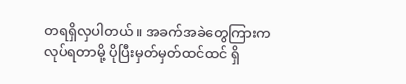တရရှိလှပါတယ်။ အခက်အခဲတွေကြားက လုပ်ရတာမို့ ပိုပြီးမှတ်မှတ်ထင်ထင် ရှိ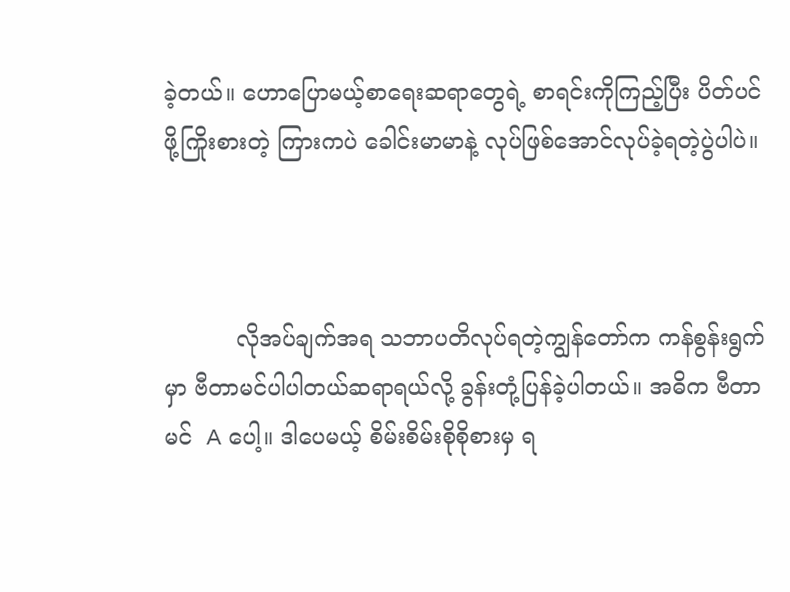ခဲ့တယ်။ ဟောပြောမယ့်စာရေးဆရာတွေရဲ့ စာရင်းကိုကြည့်ပြီး ပိတ်ပင်ဖို့ကြိုးစားတဲ့ ကြားကပဲ ခေါင်းမာမာနဲ့ လုပ်ဖြစ်အောင်လုပ်ခဲ့ရတဲ့ပွဲပါပဲ။



          လိုအပ်ချက်အရ သဘာပတိလုပ်ရတဲ့ကျွန်တော်က ကန်စွန်းရွက်မှာ ဗီတာမင်ပါပါတယ်ဆရာရယ်လို့ ခွန်းတုံ့ပြန်ခဲ့ပါတယ်။ အဓိက ဗီတာမင်  A ပေါ့။ ဒါပေမယ့် စိမ်းစိမ်းစိုစိုစားမှ ရ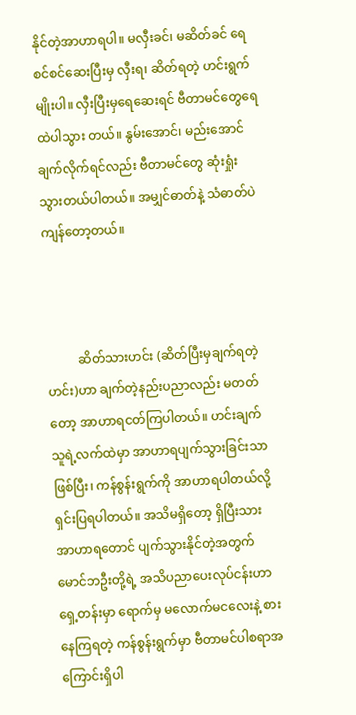နိုင်တဲ့အာဟာရပါ။ မလှီးခင်၊ မဆိတ်ခင် ရေစင်စင်ဆေးပြီးမှ လှီးရ၊ ဆိတ်ရတဲ့ ဟင်းရွက်မျိုးပါ။ လှီးပြီးမှရေဆေးရင် ဗီတာမင်တွေရေထဲပါသွား တယ်။ နွမ်းအောင်၊ မည်းအောင်ချက်လိုက်ရင်လည်း ဗီတာမင်တွေ ဆုံးရှုံးသွားတယ်ပါတယ်။ အမျှင်ဓာတ်နဲ့ သံဓာတ်ပဲ ကျန်တော့တယ်။



          ဆိတ်သားဟင်း (ဆိတ်ပြီးမှချက်ရတဲ့ဟင်း)ဟာ ချက်တဲ့နည်းပညာလည်း မတတ်တော့ အာဟာရငတ်ကြပါတယ်။ ဟင်းချက်သူရဲ့လက်ထဲမှာ အာဟာရပျက်သွားခြင်းသာဖြစ်ပြီး၊ ကန်စွန်းရွက်ကို အာဟာရပါတယ်လို့ ရှင်းပြရပါတယ်။ အသိမရှိတော့ ရှိပြီးသား အာဟာရတောင် ပျက်သွားနိုင်တဲ့အတွက် မောင်ဘဦးတို့ရဲ့ အသိပညာပေးလုပ်ငန်းဟာ ရှေ့တန်းမှာ ရောက်မှ မလောက်မငလေးနဲ့ စားနေကြရတဲ့ ကန်စွန်းရွက်မှာ ဗီတာမင်ပါစရာအကြောင်းရှိပါ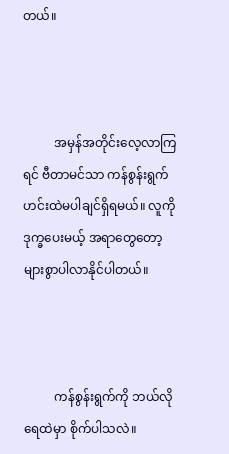တယ်။



          အမှန်အတိုင်းလေ့လာကြရင် ဗီတာမင်သာ ကန်စွန်းရွက်ဟင်းထဲမပါချင်ရှိရမယ်။ လူကိုဒုက္ခပေးမယ့် အရာတွေတော့များစွာပါလာနိုင်ပါတယ်။



          ကန်စွန်းရွက်ကို ဘယ်လိုရေထဲမှာ စိုက်ပါသလဲ။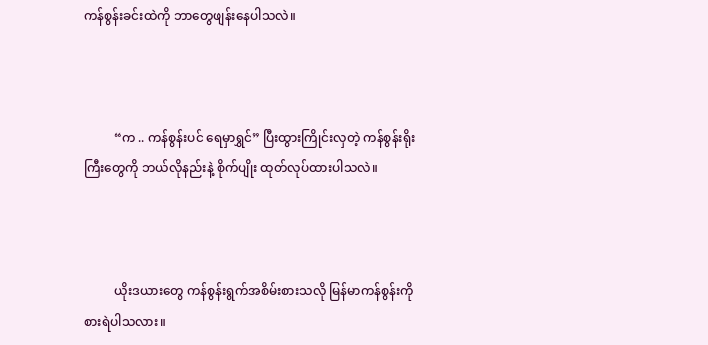ကန်စွန်းခင်းထဲကို ဘာတွေဖျန်းနေပါသလဲ။



          “က .. ကန်စွန်းပင် ရေမှာရွှင်” ပြီးထွားကြိုင်းလှတဲ့ ကန်စွန်းရိုးကြီးတွေကို ဘယ်လိုနည်းနဲ့ စိုက်ပျိုး ထုတ်လုပ်ထားပါသလဲ။



          ယိုးဒယားတွေ ကန်စွန်းရွက်အစိမ်းစားသလို မြန်မာကန်စွန်းကို စားရဲပါသလား။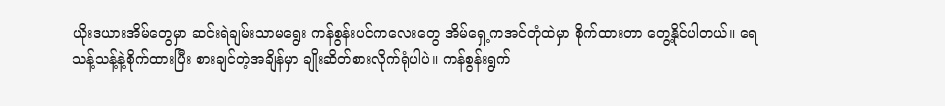ယိုးဒယားအိမ်တွေမှာ ဆင်းရဲချမ်းသာမရွေး ကန်စွန်းပင်ကလေးတွေ အိမ်ရှေ့ကအင်တုံထဲမှာ စိုက်ထားတာ တွေ့နိုင်ပါတယ်။ ရေသန့်သန့်နဲ့စိုက်ထားပြီး စားချင်တဲ့အချိန်မှာ ချိုးဆိတ်စားလိုက်ရုံပါပဲ။ ကန်စွန်းရွက်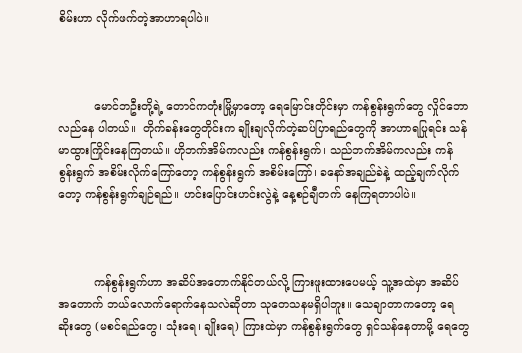စိမ်းဟာ လိုက်ဖက်တဲ့အာဟာရပါပဲ။



          မောင်ဘဦးတို့ရဲ့ တောင်ကတုံးမြို့မှာတော့ ရေမြောင်းတိုင်းမှာ ကန်စွန်းရွက်တွေ လှိုင်ဘောလည်နေ ပါတယ်။  တိုက်ခန်းတွေတိုင်းက ချိုးချလိုက်တဲ့ဆပ်ပြာရည်တွေကို အာဟာရပြုရင်း သန်မာထွားကြိုင်းနေကြတယ်။ ဟိုဘက်အိမ်ကလည်း ကန်စွန်းရွက်၊ သည်ဘက်အိမ်ကလည်း ကန်စွန်းရွက် အစိမ်းလိုက်ကြော်တော့ ကန်စွန်းရွက် အစိမ်းကြော်၊ ခနော်အချည်ခဲနဲ့ ထည့်ချက်လိုက်တော့ ကန်စွန်းရွက်ချဉ်ရည်။ ဟင်းပြောင်းဟင်းလွဲနဲ့ နေ့စဉ်ချီတက် နေကြရတာပါပဲ။



          ကန်စွန်းရွက်ဟာ အဆိပ်အတောက်နိုင်တယ်လို့ ကြားဖူးထားပေမယ့် သူ့အထဲမှာ အဆိပ်အတောက် ဘယ်လောက်ရောက်နေသလဲဆိုတာ သုတေသနမရှိပါဘူး။ သေချာတာကတော့ ရေဆိုးတွေ (မစင်ရည်တွေ၊ သုံးရေ၊ ချိုးရေ) ကြားထဲမှာ ကန်စွန်းရွက်တွေ ရှင်သန်နေတာမို့ ရေတွေ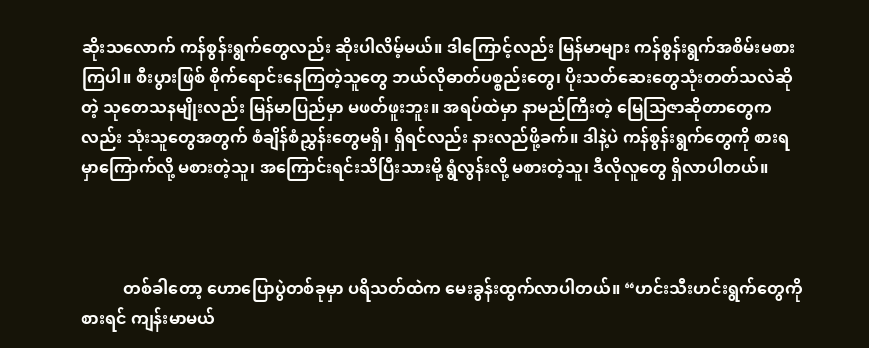ဆိုးသလောက် ကန်စွန်းရွက်တွေလည်း ဆိုးပါလိမ့်မယ်။ ဒါကြောင့်လည်း မြန်မာများ ကန်စွန်းရွက်အစိမ်းမစားကြပါ။ စီးပွားဖြစ် စိုက်ရောင်းနေကြတဲ့သူတွေ ဘယ်လိုဓာတ်ပစ္စည်းတွေ၊ ပိုးသတ်ဆေးတွေသုံးတတ်သလဲဆိုတဲ့ သုတေသနမျိုးလည်း မြန်မာပြည်မှာ မဖတ်ဖူးဘူး။ အရပ်ထဲမှာ နာမည်ကြီးတဲ့ မြေသြဇာဆိုတာတွေကလည်း သုံးသူတွေအတွက် စံချိန်စံညွှန်းတွေမရှိ၊ ရှိရင်လည်း နားလည်ဖို့ခက်။ ဒါနဲ့ပဲ ကန်စွန်းရွက်တွေကို စားရမှာကြောက်လို့ မစားတဲ့သူ၊ အကြောင်းရင်းသိပြီးသားမို့ ရွံလွန်းလို့ မစားတဲ့သူ၊ ဒီလိုလူတွေ ရှိလာပါတယ်။



          တစ်ခါတော့ ဟောပြောပွဲတစ်ခုမှာ ပရိသတ်ထဲက မေးခွန်းထွက်လာပါတယ်။ “ဟင်းသီးဟင်းရွက်တွေကို စားရင် ကျန်းမာမယ်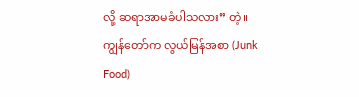လို့ ဆရာအာမခံပါသလား” တဲ့။ ကျွန်တော်က လွယ်မြန်အစာ (Junk Food)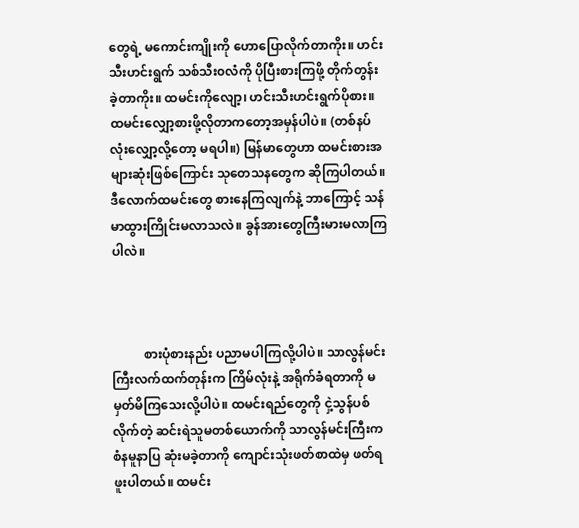တွေရဲ့ မကောင်းကျိုးကို ဟောပြောလိုက်တာကိုး။ ဟင်းသီးဟင်းရွက် သစ်သီး၀လံကို ပိုပြီးစားကြဖို့ တိုက်တွန်းခဲ့တာကိုး။ ထမင်းကိုလျော့၊ ဟင်းသီးဟင်းရွက်ပိုစား။ ထမင်းလျှော့စားဖို့လိုတာကတော့အမှန်ပါပဲ။ (တစ်နပ်လုံးလျှော့လို့တော့ မရပါ။) မြန်မာတွေဟာ ထမင်းစားအများဆုံးဖြစ်ကြောင်း သုတေသနတွေက ဆိုကြပါတယ်။ ဒီလောက်ထမင်းတွေ စားနေကြလျက်နဲ့ ဘာကြောင့် သန်မာထွားကြိုင်းမလာသလဲ။ ခွန်အားတွေကြီးမားမလာကြပါလဲ။



          စားပုံစားနည်း ပညာမပါကြလို့ပါပဲ။ သာလွန်မင်းကြီးလက်ထက်တုန်းက ကြိမ်လုံးနဲ့ အရိုက်ခံရတာကို မမှတ်မိကြသေးလို့ပါပဲ။ ထမင်းရည်တွေကို ငှဲ့သွန်ပစ်လိုက်တဲ့ ဆင်းရဲသူမတစ်ယောက်ကို သာလွန်မင်းကြီးက စံနမူနာပြ ဆုံးမခဲ့တာကို ကျောင်းသုံးဖတ်စာထဲမှ ဖတ်ရဖူးပါတယ်။ ထမင်း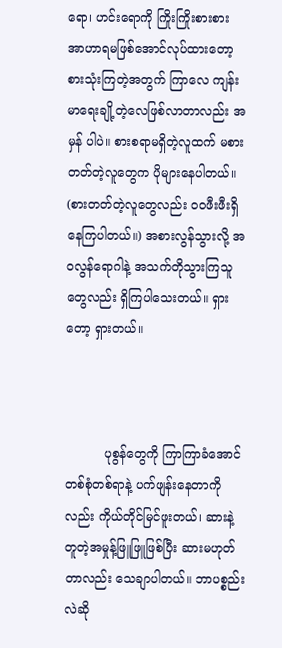ရော၊ ဟင်းရောကို ကြိုးကြိုးစားစား အာဟာရမဖြစ်အောင်လုပ်ထားတော့ စားသုံးကြတဲ့အတွက် ကြာလေ ကျန်းမာရေးချို့တဲ့လေဖြစ်လာတာလည်း အမှန် ပါပဲ။ စားစရာမရှိတဲ့လူထက် မစားတတ်တဲ့လူတွေက ပိုများနေပါတယ်။ (စားတတ်တဲ့လူတွေလည်း ၀၀ဖီးဖီးရှိနေကြပါတယ်။) အစားလွန်သွားလို့ အ၀လွန်ရောဂါနဲ့ အသက်တိုသွားကြသူတွေလည်း ရှိကြပါသေးတယ်။ ရှားတော့ ရှားတယ်။



          ပုစွန်တွေကို ကြာကြာခံအောင် တစ်စုံတစ်ရာနဲ့ ပက်ဖျန်းနေတာကိုလည်း ကိုယ်တိုင်မြင်ဖူးတယ်၊ ဆားနဲ့ တူတဲ့အမှုန့်ဖြူဖြူဖြစ်ပြီး ဆားမဟုတ်တာလည်း သေချာပါတယ်။ ဘာပစ္စည်းလဲဆို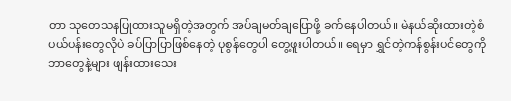တာ သုတေသနပြုထားသူမရှိတဲ့အတွက် အပ်ချမတ်ချပြောဖို့ ခက်နေပါတယ်။ မဲနယ်ဆိုးထားတဲ့စံပယ်ပန်းတွေလိုပဲ ခပ်ပြာပြာဖြစ်နေတဲ့ ပုစွန်တွေပါ တွေ့ဖူးပါတယ်။ ရေမှာ ရွှင်တဲ့ကန်စွန်းပင်တွေကို ဘာတွေနဲ့များ ဖျန်းထားသေး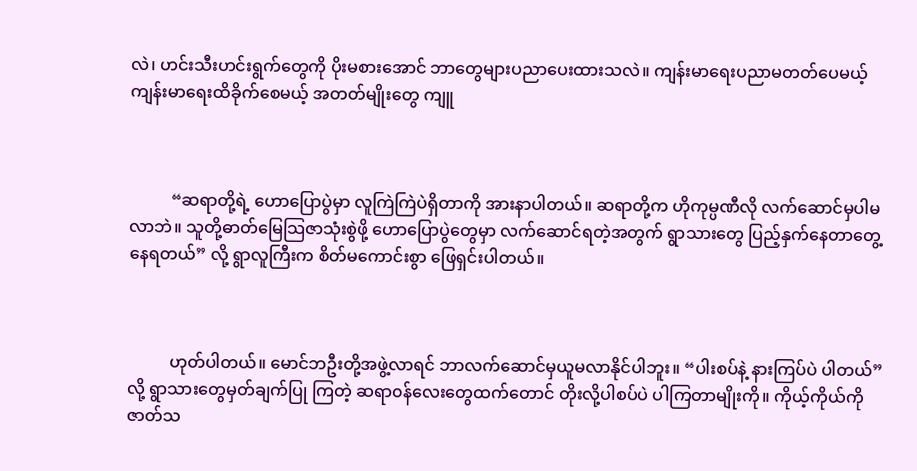လဲ၊ ဟင်းသီးဟင်းရွက်တွေကို ပိုးမစားအောင် ဘာတွေများပညာပေးထားသလဲ။ ကျန်းမာရေးပညာမတတ်ပေမယ့် ကျန်းမာရေးထိခိုက်စေမယ့် အတတ်မျိုးတွေ ကျူ



          “ဆရာတို့ရဲ့ ဟောပြောပွဲမှာ လူကြဲကြဲပဲရှိတာကို အားနာပါတယ်။ ဆရာတို့က ဟိုကုမ္ပဏီလို လက်ဆောင်မှပါမလာဘဲ။ သူတို့ဓာတ်မြေသြဇာသုံးစွဲဖို့ ဟောပြောပွဲတွေမှာ လက်ဆောင်ရတဲ့အတွက် ရွာသားတွေ ပြည့်နှက်နေတာတွေ့နေရတယ်” လို့ ရွာလူကြီးက စိတ်မကောင်းစွာ ဖြေရှင်းပါတယ်။



          ဟုတ်ပါတယ်။ မောင်ဘဦးတို့အဖွဲ့လာရင် ဘာလက်ဆောင်မှယူမလာနိုင်ပါဘူး။ “ပါးစပ်နဲ့ နားကြပ်ပဲ ပါတယ်” လို့ ရွာသားတွေမှတ်ချက်ပြု ကြတဲ့ ဆရာ၀န်လေးတွေထက်တောင် တိုးလို့ပါစပ်ပဲ ပါကြတာမျိုးကို။ ကိုယ့်ကိုယ်ကို ဇာတ်သ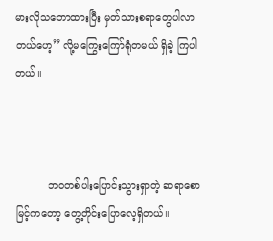မားလိုသဘောထားပြီး မှတ်သားစရာတွေပါလာတယ်ဟေ့” လို့မကြွေးကြော်ရုံတမယ် ရှိခဲ့ ကြပါတယ်။



          ဘ၀တစ်ပါးပြောင်းသွားရှာတဲ့ ဆရာစောမြင့်ကတော့ တွေ့တိုင်းပြောလေ့ရှိတယ်။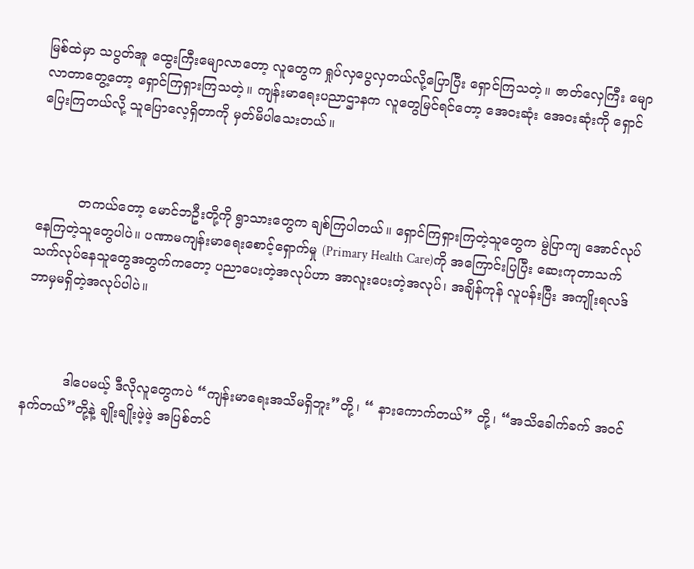မြစ်ထဲမှာ သပွတ်အူ ထွေးကြီးမျောလာတော့ လူတွေက ရှုပ်လှပွေလှတယ်လို့ပြောပြီး ရှောင်ကြသတဲ့။ ဇာတ်လှေကြီး မျောလာတာတွေ့တော့ ရှောင်ကြရှားကြသတဲ့။ ကျန်းမာရေးပညာဌာနက လူတွေမြင်ရင်တော့ အေ၀းဆုံး အေ၀းဆုံးကို ရှောင်ပြေးကြတယ်လို့ သူပြောလေ့ရှိတာကို မှတ်မိပါသေးတယ်။



          တကယ်တော့ မောင်ဘဦးတို့ကို ရွာသားတွေက ချစ်ကြပါတယ်။ ရှောင်ကြရှားကြတဲ့သူတွေက မွဲပြာကျ အောင်လုပ်နေကြတဲ့သူတွေပါပဲ။ ပဏာမကျန်းမာရေးစောင့်ရှောက်မှု (Primary Health Care)ကို အကြောင်းပြပြီး ဆေးကုတာသက်သက်လုပ်နေသူတွေအတွက်ကတော့ ပညာပေးတဲ့အလုပ်ဟာ အာလူးပေးတဲ့အလုပ်၊ အချိန်ကုန် လူပန်းပြီး အကျိုးရလဒ် ဘာမှမရှိတဲ့အလုပ်ပါပဲ။



          ဒါပေမယ့် ဒီလိုလူတွေကပဲ “ကျန်းမာရေးအသိမရှိဘူး”တို့၊ “ နားကောက်တယ်” တို့၊ “အသိခေါက်ခက် အ၀င်နက်တယ်”တို့နဲ့ ချိုးချိုးဖဲ့ဖဲ့ အပြစ်တင်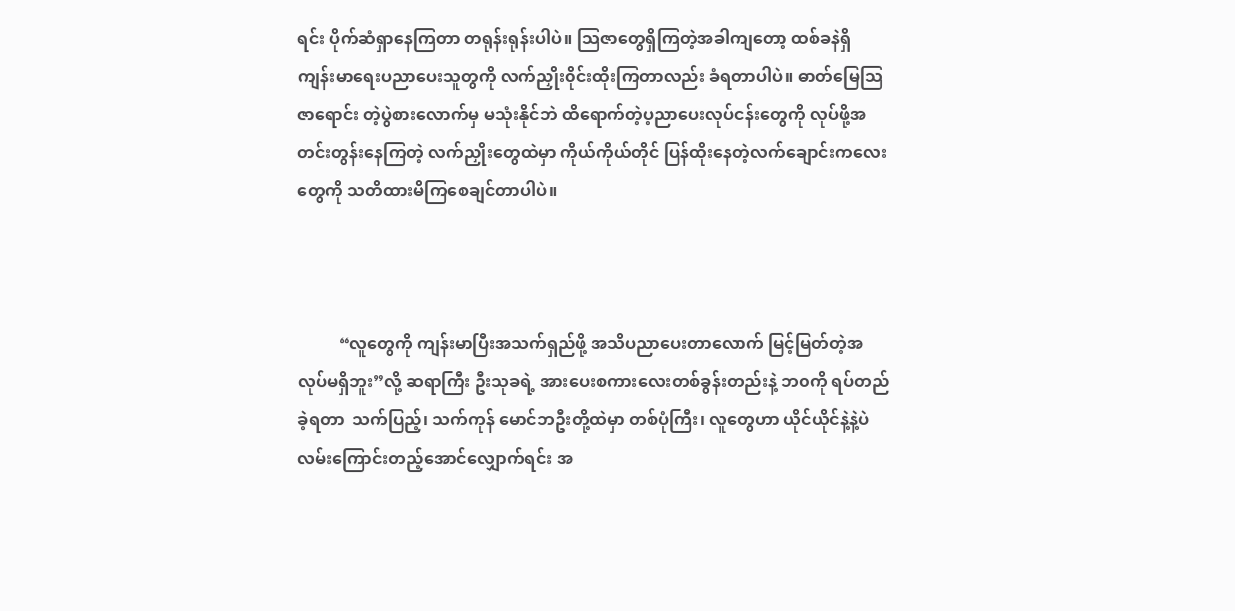ရင်း ပိုက်ဆံရှာနေကြတာ တရုန်းရုန်းပါပဲ။ သြဇာတွေရှိကြတဲ့အခါကျတော့ ထစ်ခနဲရှိ ကျန်းမာရေးပညာပေးသူတွကို လက်ညှိုး၀ိုင်းထိုးကြတာလည်း ခံရတာပါပဲ။ ဓာတ်မြေသြဇာရောင်း တဲ့ပွဲစားလောက်မှ မသုံးနိုင်ဘဲ ထိရောက်တဲ့ပ့ညာပေးလုပ်ငန်းတွေကို လုပ်ဖို့အတင်းတွန်းနေကြတဲ့ လက်ညှိုးတွေထဲမှာ ကိုယ်ကိုယ်တိုင် ပြန်ထိုးနေတဲ့လက်ချောင်းကလေးတွေကို သတိထားမိကြစေချင်တာပါပဲ။



          “လူတွေကို ကျန်းမာပြီးအသက်ရှည်ဖို့ အသိပညာပေးတာလောက် မြင့်မြတ်တဲ့အလုပ်မရှိဘူး”လို့ ဆရာကြီး ဦးသုခရဲ့ အားပေးစကားလေးတစ်ခွန်းတည်းနဲ့ ဘ၀ကို ရပ်တည်ခဲ့ရတာ  သက်ပြည့်၊ သက်ကုန် မောင်ဘဦးတို့ထဲမှာ တစ်ပုံကြီး၊ လူတွေဟာ ယိုင်ယိုင်နဲ့နဲ့ပဲ လမ်းကြောင်းတည့်အောင်လျှောက်ရင်း အ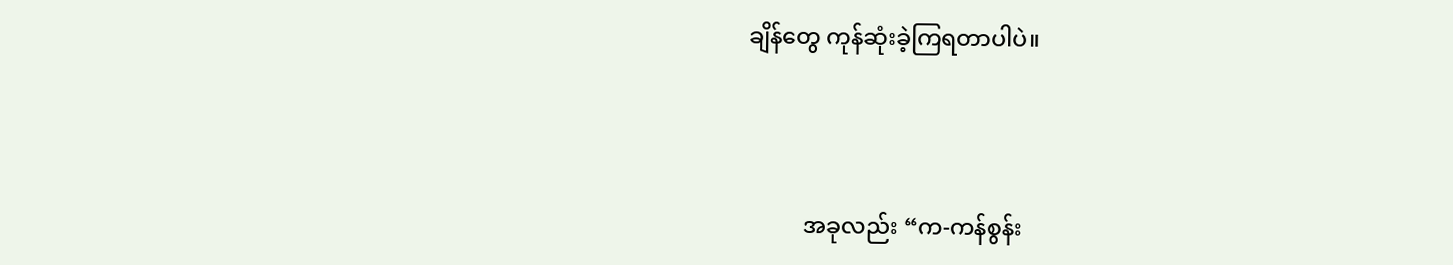ချိန်တွေ ကုန်ဆုံးခဲ့ကြရတာပါပဲ။



          အခုလည်း “က-ကန်စွန်း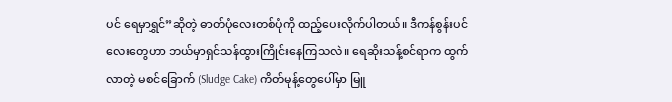ပင် ရေမှာရွှင်”ဆိုတဲ့ ဓာတ်ပုံလေးတစ်ပုံကို ထည့်ပေးလိုက်ပါတယ်။ ဒီကန်စွန်းပင် လေးတွေဟာ ဘယ်မှာရှင်သန်ထွားကြိုင်းနေကြသလဲ။ ရေဆိုးသန့်စင်ရာက ထွက်လာတဲ့ မစင်ခြောက် (Sludge Cake) ကိတ်မုန့်တွေပေါ်မှာ မြူ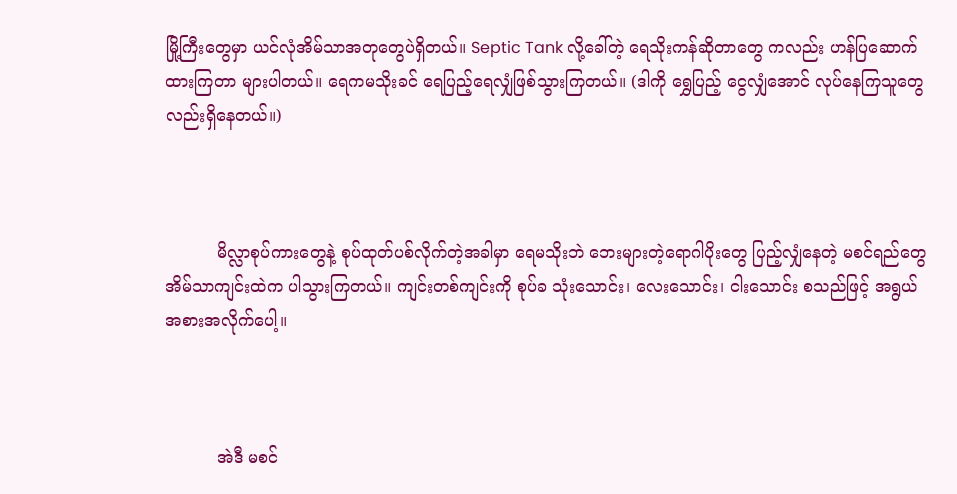မြို့ကြီးတွေမှာ ယင်လုံအိမ်သာအတုတွေပဲရှိတယ်။ Septic Tank လို့ခေါ်တဲ့ ရေသိုးကန်ဆိုတာတွေ ကလည်း ဟန်ပြဆောက်ထားကြတာ များပါတယ်။ ရေကမသိုးခင် ရေပြည့်ရေလျှံဖြစ်သွားကြတယ်။ (ဒါကို ရွှေပြည့် ငွေလျှံအောင် လုပ်နေကြသူတွေလည်းရှိနေတယ်။)



          မိလ္လာစုပ်ကားတွေနဲ့ စုပ်ထုတ်ပစ်လိုက်တဲ့အခါမှာ ရေမသိုးဘဲ ဘေးများတဲ့ရောဂါပိုးတွေ ပြည့်လျှံနေတဲ့ မစင်ရည်တွေ အိမ်သာကျင်းထဲက ပါသွားကြတယ်။ ကျင်းတစ်ကျင်းကို စုပ်ခ သုံးသောင်း၊ လေးသောင်း၊ ငါးသောင်း စသည်ဖြင့် အရွယ်အစားအလိုက်ပေါ့။



          အဲဒီ မစင်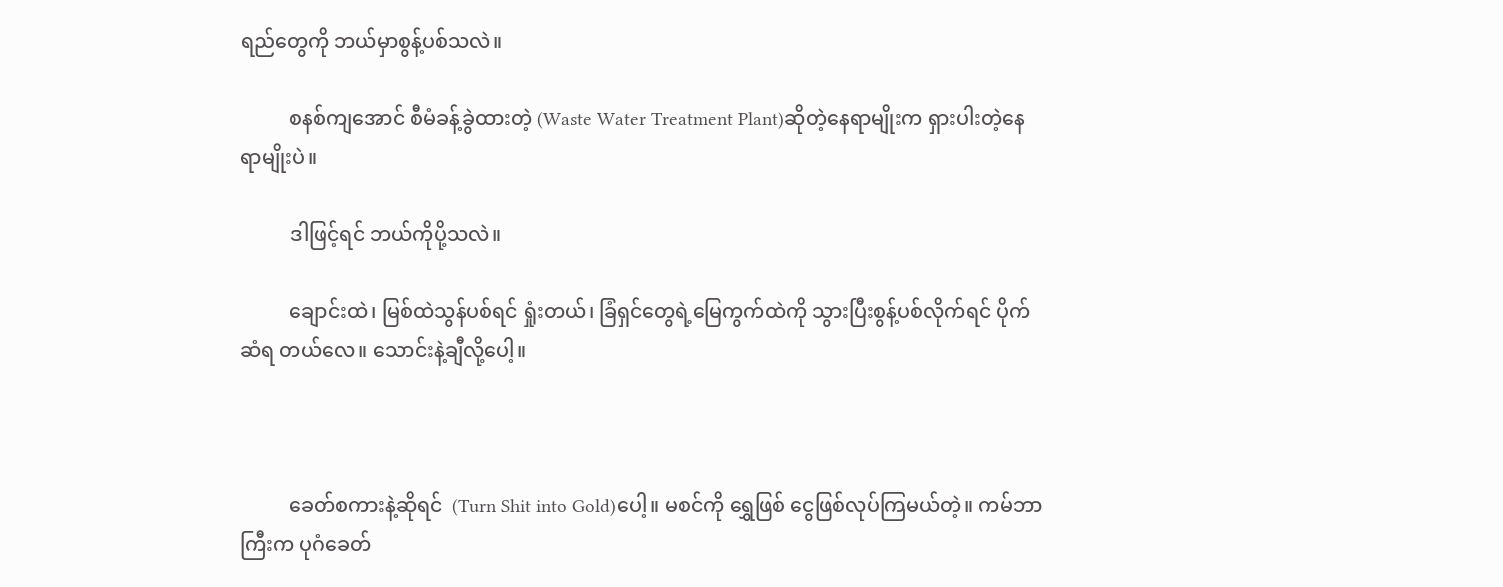ရည်တွေကို ဘယ်မှာစွန့်ပစ်သလဲ။

          စနစ်ကျအောင် စီမံခန့်ခွဲထားတဲ့ (Waste Water Treatment Plant)ဆိုတဲ့နေရာမျိုးက ရှားပါးတဲ့နေရာမျိုးပဲ။

          ဒါဖြင့်ရင် ဘယ်ကိုပို့သလဲ။

          ချောင်းထဲ၊ မြစ်ထဲသွန်ပစ်ရင် ရှုံးတယ်၊ ခြံရှင်တွေရဲ့မြေကွက်ထဲကို သွားပြီးစွန့်ပစ်လိုက်ရင် ပိုက်ဆံရ တယ်လေ။ သောင်းနဲ့ချီလို့ပေါ့။



          ခေတ်စကားနဲ့ဆိုရင်  (Turn Shit into Gold)ပေါ့။ မစင်ကို ရွှေဖြစ် ငွေဖြစ်လုပ်ကြမယ်တဲ့။ ကမ်ဘာကြီးက ပုဂံခေတ်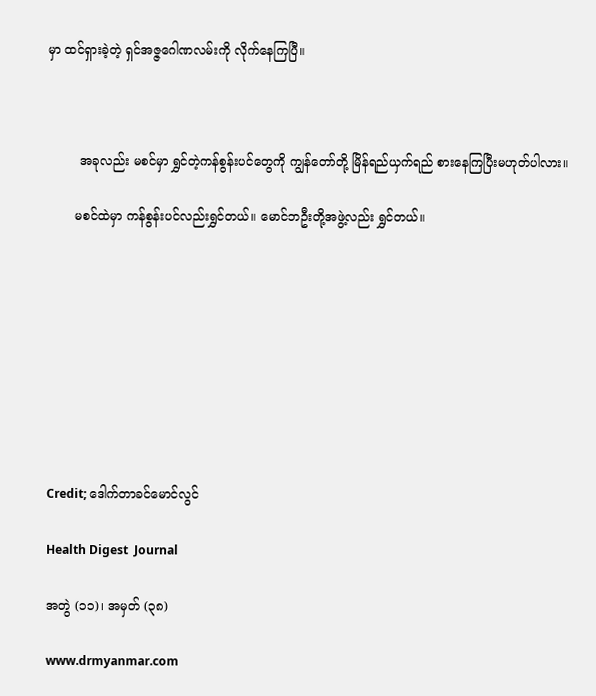မှာ ထင်ရှားခဲ့တဲ့ ရှင်အဇ္ဇဂေါဏလမ်းကို လိုက်နေကြပြီ။



        အခုလည်း မစင်မှာ ရွှင်တဲ့ကန်စွန်းပင်တွေကို ကျွန်တော်တို့ မြိန်ရည်ယှက်ရည် စားနေကြပြီးမဟုတ်ပါလား။

       မစင်ထဲမှာ ကန်စွန်းပင်လည်းရွှင်တယ်။ မောင်ဘဦးတို့အဖွဲ့လည်း ရွှင်တယ်။









Credit; ဒေါက်တာခင်မောင်လွင်

Health Digest  Journal

အတွဲ (၁၁)၊ အမှတ် (၃၈)

www.drmyanmar.com